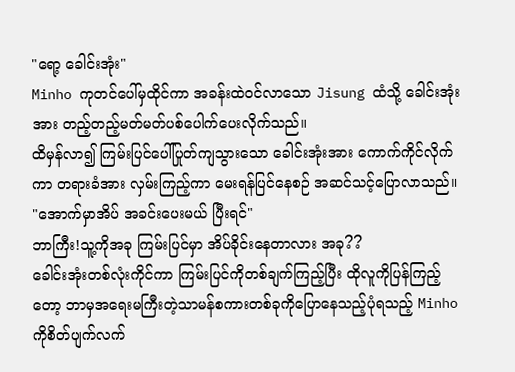"ရော့ ခေါင်းအုံး"
Minho ကုတင်ပေါ်မှထိုင်ကာ အခန်းထဲဝင်လာသော Jisung ထံသို့ ခေါင်းအုံးအား တည့်တည့်မတ်မတ်ပစ်ပေါက်ပေးလိုက်သည်။
ထိမှန်လာ၍ ကြမ်းပြင်ပေါ်ပြုတ်ကျသွားသော ခေါင်းအုံးအား ကောက်ကိုင်လိုက်ကာ တရားခံအား လှမ်းကြည့်ကာ မေးရန်ပြင်နေစဉ် အဆင်သင့်ပြောလာသည်။
"အောက်မှာအိပ် အခင်းပေးမယ် ပြီးရင်"
ဘာကြီး!သူ့ကိုအခု ကြမ်းပြင်မှာ အိပ်ခိုင်းနေတာလား အခု??
ခေါင်းအုံးတစ်လုံးကိုင်ကာ ကြမ်းပြင်ကိုတစ်ချက်ကြည့်ပြီး ထိုလူကိုပြန်ကြည့်တော့ ဘာမှအရေးမကြီးတဲ့သာမန်စကားတစ်ခုကိုပြောနေသည့်ပုံရသည့် Minho ကိုစိတ်ပျက်လက်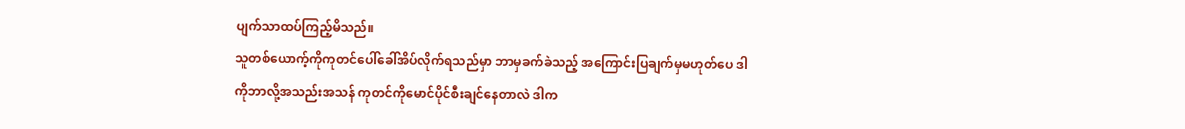ပျက်သာထပ်ကြည့်မိသည်။
သူတစ်ယောက့်ကိုကုတင်ပေါ်ခေါ်အိပ်လိုက်ရသည်မှာ ဘာမှခက်ခဲသည့် အကြောင်းပြချက်မှမဟုတ်ပေ ဒါကိုဘာလို့အသည်းအသန် ကုတင်ကိုမောင်ပိုင်စီးချင်နေတာလဲ ဒါက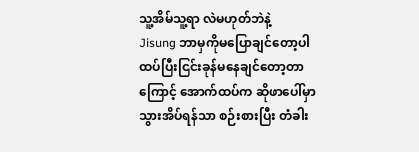သူ့အိမ်သူ့ရာ လဲမဟုတ်ဘဲနဲ့
Jisung ဘာမှကိုမပြောချင်တော့ပါ ထပ်ပြီးငြင်းခုန်မနေချင်တော့တာကြောင့် အောက်ထပ်က ဆိုဖာပေါ်မှာ သွားအိပ်ရန်သာ စဉ်းစားပြီး တံခါး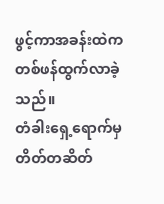ဖွင့်ကာအခန်းထဲကတစ်ဖန်ထွက်လာခဲ့သည်။
တံခါးရှေ့ရောက်မှ တိတ်တဆိတ်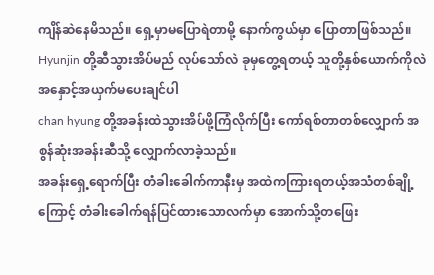ကျိန်ဆဲနေမိသည်။ ရှေ့မှာမပြောရဲတာမို့ နောက်ကွယ်မှာ ပြောတာဖြစ်သည်။
Hyunjin တို့ဆီသွားအိပ်မည် လုပ်သော်လဲ ခုမှတွေ့ရတယ့် သူတို့နှစ်ယောက်ကိုလဲအနှောင့်အယှက်မပေးချင်ပါ
chan hyung တို့အခန်းထဲသွားအိပ်ဖို့ကြံလိုက်ပြီး ကော်ရစ်တာတစ်လျှောက် အစွန်ဆုံးအခန်းဆီသို့ လျှောက်လာခဲ့သည်။
အခန်းရှေ့ရောက်ပြီး တံခါးခေါက်ကာနီးမှ အထဲကကြားရတယ့်အသံတစ်ချို့ကြောင့် တံခါးခေါက်ရန်ပြင်ထားသောလက်မှာ အောက်သို့တဖြေး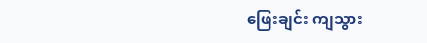ဖြေးချင်း ကျသွား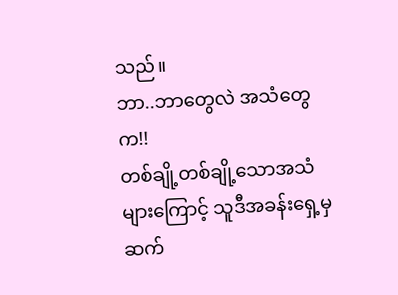သည်။
ဘာ..ဘာတွေလဲ အသံတွေက!!
တစ်ချို့တစ်ချို့သောအသံများကြောင့် သူဒီအခန်းရှေ့မှဆက်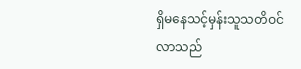ရှိမနေသင့်မှန်းသူသတိဝင်လာသည်